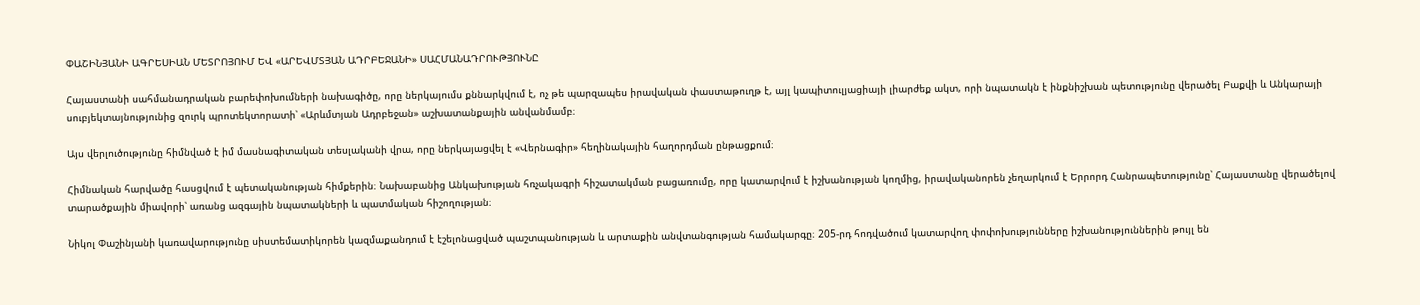ՓԱՇԻՆՅԱՆԻ ԱԳՐԵՍԻԱՆ ՄԵՏՐՈՅՈՒՄ ԵՎ «ԱՐԵՎՄՏՅԱՆ ԱԴՐԲԵՋԱՆԻ» ՍԱՀՄԱՆԱԴՐՈՒԹՅՈՒՆԸ

Հայաստանի սահմանադրական բարեփոխումների նախագիծը, որը ներկայումս քննարկվում է, ոչ թե պարզապես իրավական փաստաթուղթ է, այլ կապիտուլյացիայի լիարժեք ակտ, որի նպատակն է ինքնիշխան պետությունը վերածել Բաքվի և Անկարայի սուբյեկտայնությունից զուրկ պրոտեկտորատի՝ «Արևմտյան Ադրբեջան» աշխատանքային անվանմամբ։

Այս վերլուծությունը հիմնված է իմ մասնագիտական տեսլականի վրա, որը ներկայացվել է «Վերնագիր» հեղինակային հաղորդման ընթացքում։

Հիմնական հարվածը հասցվում է պետականության հիմքերին։ Նախաբանից Անկախության հռչակագրի հիշատակման բացառումը, որը կատարվում է իշխանության կողմից, իրավականորեն չեղարկում է Երրորդ Հանրապետությունը՝ Հայաստանը վերածելով տարածքային միավորի՝ առանց ազգային նպատակների և պատմական հիշողության։

Նիկոլ Փաշինյանի կառավարությունը սիստեմատիկորեն կազմաքանդում է էշելոնացված պաշտպանության և արտաքին անվտանգության համակարգը։ 205-րդ հոդվածում կատարվող փոփոխությունները իշխանություններին թույլ են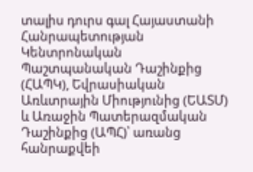տալիս դուրս գալ Հայաստանի Հանրապետության Կենտրոնական Պաշտպանական Դաշինքից (ՀԱՊԿ), Եվրասիական Առևտրային Միությունից (ԵԱՏՄ) և Առաջին Պատերազմական Դաշինքից (ԱՊՀ)՝ առանց հանրաքվեի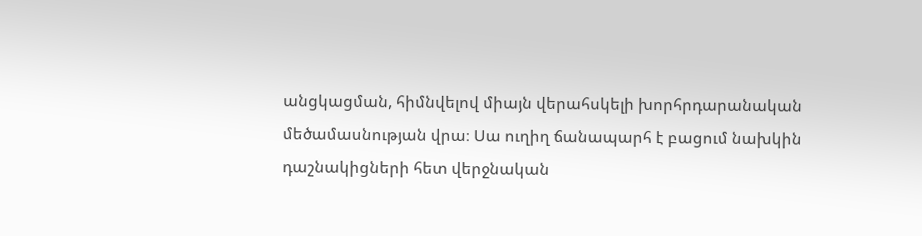անցկացման, հիմնվելով միայն վերահսկելի խորհրդարանական մեծամասնության վրա։ Սա ուղիղ ճանապարհ է բացում նախկին դաշնակիցների հետ վերջնական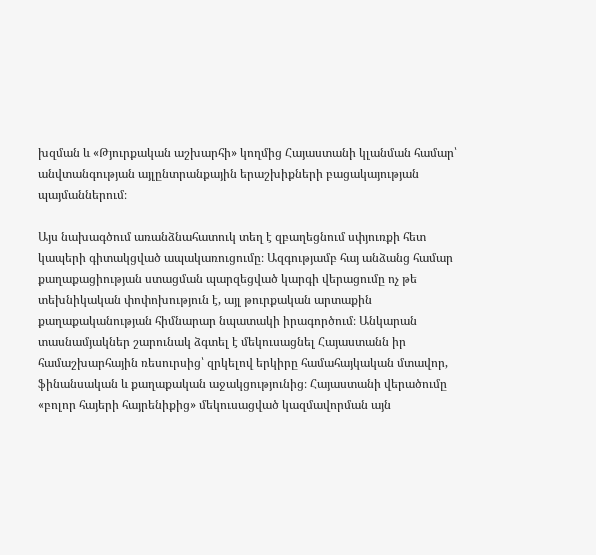խզման և «Թյուրքական աշխարհի» կողմից Հայաստանի կլանման համար՝ անվտանգության այլընտրանքային երաշխիքների բացակայության պայմաններում։

Այս նախագծում առանձնահատուկ տեղ է զբաղեցնում սփյուռքի հետ կապերի գիտակցված ապակառուցումը։ Ազգությամբ հայ անձանց համար քաղաքացիության ստացման պարզեցված կարգի վերացումը ոչ թե տեխնիկական փոփոխություն է, այլ թուրքական արտաքին քաղաքականության հիմնարար նպատակի իրագործում։ Անկարան տասնամյակներ շարունակ ձգտել է մեկուսացնել Հայաստանն իր համաշխարհային ռեսուրսից՝ զրկելով երկիրը համահայկական մտավոր, ֆինանսական և քաղաքական աջակցությունից։ Հայաստանի վերածումը «բոլոր հայերի հայրենիքից» մեկուսացված կազմավորման այն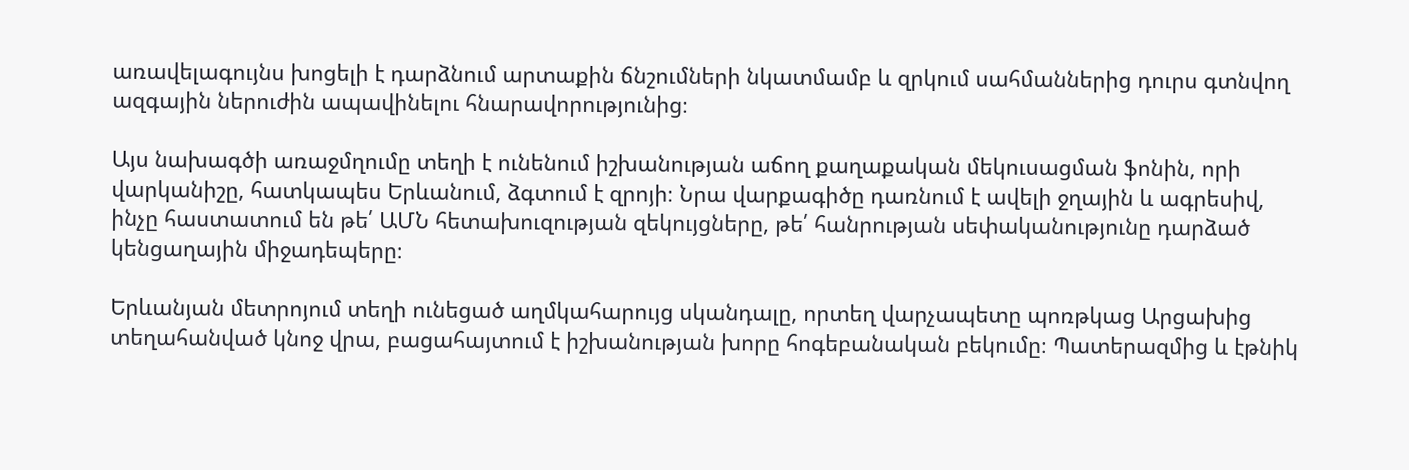առավելագույնս խոցելի է դարձնում արտաքին ճնշումների նկատմամբ և զրկում սահմաններից դուրս գտնվող ազգային ներուժին ապավինելու հնարավորությունից։

Այս նախագծի առաջմղումը տեղի է ունենում իշխանության աճող քաղաքական մեկուսացման ֆոնին, որի վարկանիշը, հատկապես Երևանում, ձգտում է զրոյի։ Նրա վարքագիծը դառնում է ավելի ջղային և ագրեսիվ, ինչը հաստատում են թե՛ ԱՄՆ հետախուզության զեկույցները, թե՛ հանրության սեփականությունը դարձած կենցաղային միջադեպերը։

Երևանյան մետրոյում տեղի ունեցած աղմկահարույց սկանդալը, որտեղ վարչապետը պոռթկաց Արցախից տեղահանված կնոջ վրա, բացահայտում է իշխանության խորը հոգեբանական բեկումը։ Պատերազմից և էթնիկ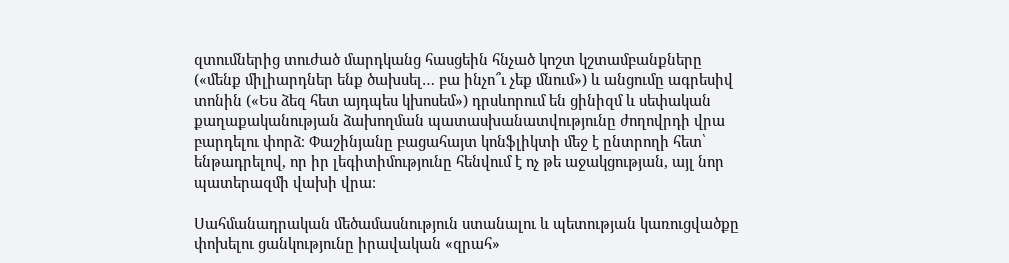զտումներից տուժած մարդկանց հասցեին հնչած կոշտ կշտամբանքները («մենք միլիարդներ ենք ծախսել… բա ինչո՞ւ չեք մնում») և անցումը ագրեսիվ տոնին («Ես ձեզ հետ այդպես կխոսեմ») դրսևորում են ցինիզմ և սեփական քաղաքականության ձախողման պատասխանատվությունը ժողովրդի վրա բարդելու փորձ։ Փաշինյանը բացահայտ կոնֆլիկտի մեջ է ընտրողի հետ՝ ենթադրելով, որ իր լեգիտիմությունը հենվում է ոչ թե աջակցության, այլ նոր պատերազմի վախի վրա։

Սահմանադրական մեծամասնություն ստանալու և պետության կառուցվածքը փոխելու ցանկությունը իրավական «զրահ»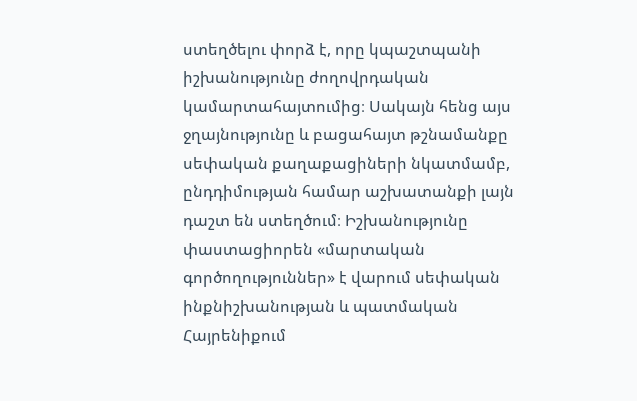ստեղծելու փորձ է, որը կպաշտպանի իշխանությունը ժողովրդական կամարտահայտումից։ Սակայն հենց այս ջղայնությունը և բացահայտ թշնամանքը սեփական քաղաքացիների նկատմամբ, ընդդիմության համար աշխատանքի լայն դաշտ են ստեղծում։ Իշխանությունը փաստացիորեն «մարտական գործողություններ» է վարում սեփական ինքնիշխանության և պատմական Հայրենիքում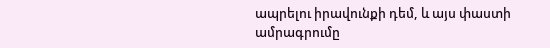ապրելու իրավունքի դեմ, և այս փաստի ամրագրումը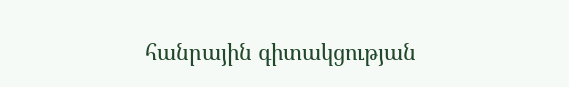հանրային գիտակցության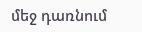մեջ դառնում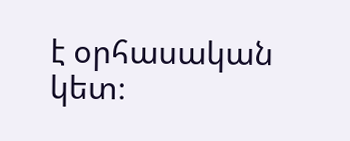է օրհասական կետ։